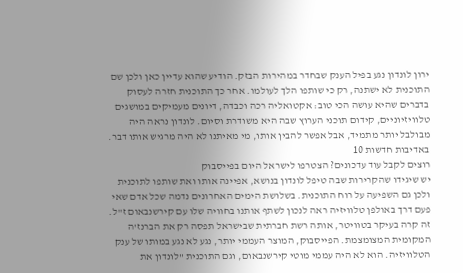ירון לונדון נגע בפיל הענק שבחדר במהירות הבזק. הודיע שהוא עדיין כאן ולכן שם התוכנית לא ישתנה, רק כי שותפו הלך לעולמו. אחר כך התוכנית חזרה לעסוק בדברים שהיא עושה הכי טוב: אקטואליה רכה וכבדה, דיונים מעמיקים במושגים טלוויזיוניים, קידום תוכני הערוץ שבה היא משודרת וסיום. לונדון נראה היה מבולבל יותר מתמיד, אבל אפשר להבין אותו, מי מאיתנו לא היה מרגיש אותו דבר.
באדיבות חדשות 10
רוצים לקבל עוד עדכונים? הצטרפו לישראל היום בפייסבוק
יש שיגידו שהקרירות שבה טיפל לונדון בנושא, אפיינה אותו ואת שותפו לתוכנית ולכן גם השפיעה על רוח התוכנית. בשלושת הימים האחרונים נדמה שכל אדם שאי פעם דרך באולפן טלוויזיה ראה לנכון לשתף אותנו בחוויה שלו עם קירשנבאום ז"ל. זה קרה בעיקר בטוויטר, אותה רשת חברתית שבישראל תפסה רק את הברנז'ה המקומית המצומצמת. הפייסבוק, המוצר העממי יותר, נגע לא נגע במותו של ענק הטלוויזיה. הוא לא היה עממי מוטי קירשנבאום, וגם התוכנית "לונדון את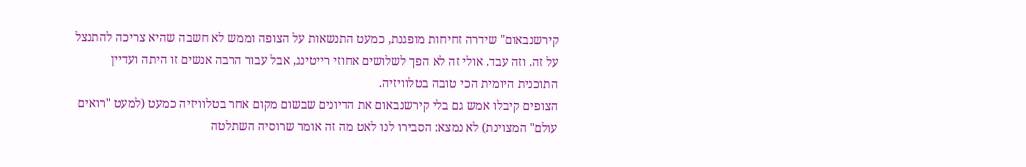קירשנבאום" שידרה זחיחות מופגנת, כמעט התנשאות על הצופה וממש לא חשבה שהיא צריכה להתנצל על זה. וזה עבד. אולי זה לא הפך לשלושים אחוזי רייטינג, אבל עבור הרבה אנשים זו היתה ועדיין התוכנית היומית הכי טובה בטלוויזיה.
הצופים קיבלו אמש גם בלי קירשנבאום את הדיונים שבשום מקום אחר בטלוויזיה כמעט (למעט "רואים עולם" המצוינת) לא נמצא: הסבירו לנו לאט מה זה אומר שרוסיה השתלטה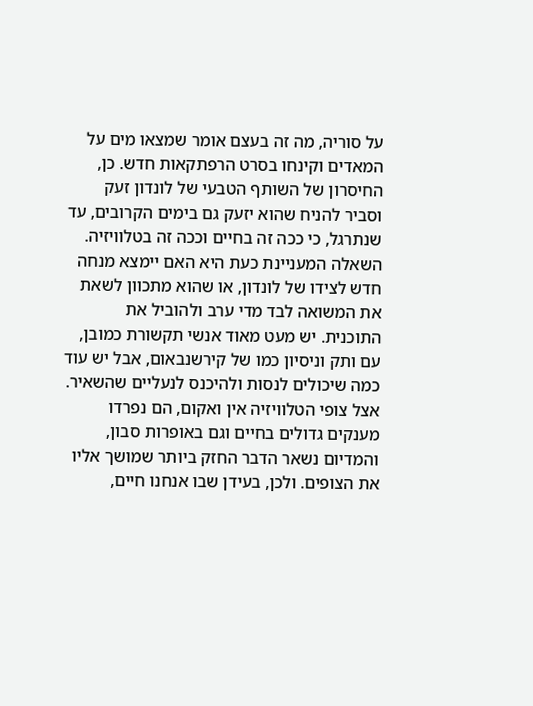על סוריה, מה זה בעצם אומר שמצאו מים על המאדים וקינחו בסרט הרפתקאות חדש. כן, החיסרון של השותף הטבעי של לונדון זעק וסביר להניח שהוא יזעק גם בימים הקרובים, עד שנתרגל, כי ככה זה בחיים וככה זה בטלוויזיה.
השאלה המעניינת כעת היא האם יימצא מנחה חדש לצידו של לונדון, או שהוא מתכוון לשאת את המשואה לבד מדי ערב ולהוביל את התוכנית. יש מעט מאוד אנשי תקשורת כמובן, עם ותק וניסיון כמו של קירשנבאום, אבל יש עוד כמה שיכולים לנסות ולהיכנס לנעליים שהשאיר. אצל צופי הטלוויזיה אין ואקום, הם נפרדו מענקים גדולים בחיים וגם באופרות סבון, והמדיום נשאר הדבר החזק ביותר שמושך אליו את הצופים. ולכן, בעידן שבו אנחנו חיים,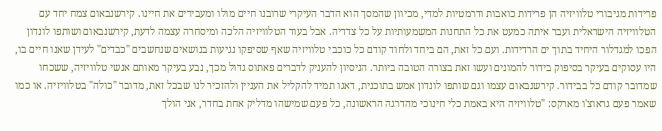פרידות מגיבורי טלוויזיה הן פרידות כואבות ודרמטיות למדי, מכיוון שהמסך הוא הדבר העיקרי שרובנו חיים מולו ומעבירים את חיינו. קירשנבאום צמח יחד עם הטלוויזיה הישראלית ועבר איתה כמעט את כל התחנות המשמעותיות על כל צדדיה. אבל בעוד הטלוויזיה הלכה ומיסחרה עצמה לדעת, קירשנבאום ושותפו לונדון הפכו למגדלור היחיד בתוך ים הרדידות. ועם כל זאת, הם ביחד ולחוד קודם כל כוכבי טלוויזיה שאף שסיפקו נגיעות בנושאים שנחשבים "כבדים" לעידן שאנו חיים בו, היו עסוקים בעיקר בסיפוק בידור להמונים ועשו זאת בצורה הטובה ביותר. הניסיון להעניק לדברים פאתוס גדול מכך, נבע בעיקר מאותם אנשי טלוויזיה, ששכחו שמדובר קודם כל בבידור. קירשנבאום עצמו וגם שותפו לונדון אמש בתוכנית, דאגו תמיד להקליל את העניין ולהזכיר לנו שבכל זאת, מדובר "כולה" בטלוויזיה. או כמו שאמר פעם גראוצ'ו מארקס: "טלוויזיה היא באמת כלי חינוכי מהדרגה הראשונה, כל פעם שמישהו מדליק אחת בחדר, אני הולך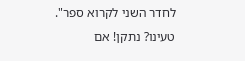לחדר השני לקרוא ספר".
טעינו? נתקן! אם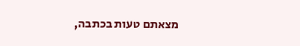מצאתם טעות בכתבה,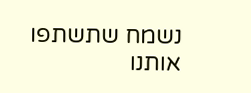נשמח שתשתפו אותנו